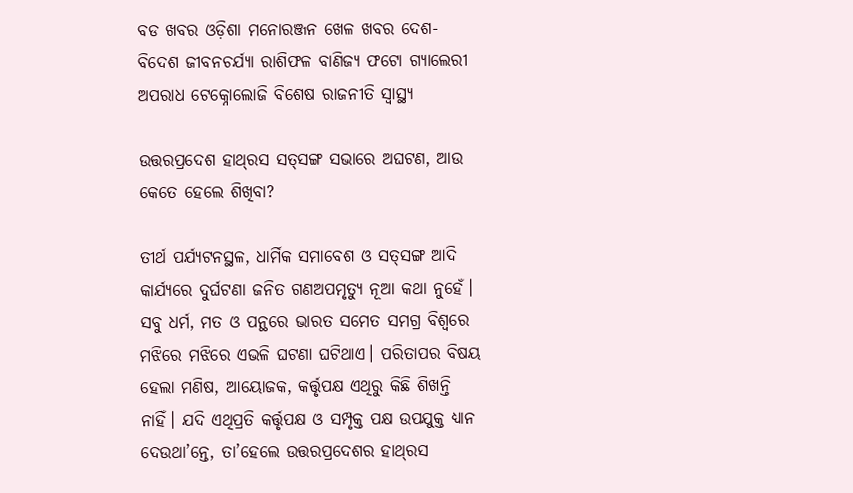ବଡ ଖବର ଓଡ଼ିଶା ମନୋରଞ୍ଜନ ଖେଳ ଖବର ଦେଶ- ବିଦେଶ ଜୀବନଚର୍ଯ୍ୟା ରାଶିଫଳ ବାଣିଜ୍ୟ ଫଟୋ ଗ୍ୟାଲେରୀ ଅପରାଧ ଟେକ୍ନୋଲୋଜି ବିଶେଷ ରାଜନୀତି ସ୍ଵାସ୍ଥ୍ୟ

ଉତ୍ତରପ୍ରଦେଶ ହାଥ୍‌ରସ ସତ୍‌‌ସଙ୍ଗ ସଭାରେ ଅଘଟଣ, ଆଉ କେତେ ହେଲେ ଶିଖିବା?

ତୀର୍ଥ ପର୍ଯ୍ୟଟନସ୍ଥଳ, ଧାର୍ମିକ ସମାବେଶ ଓ ସତ୍‌‌ସଙ୍ଗ ଆଦି କାର୍ଯ୍ୟରେ ଦୁର୍ଘଟଣା ଜନିତ ଗଣଅପମୃତ୍ୟୁ ନୂଆ କଥା ନୁହେଁ। ସବୁ ଧର୍ମ, ମତ ଓ ପନ୍ଥରେ ଭାରତ ସମେତ ସମଗ୍ର ବିଶ୍ୱରେ ମଝିରେ ମଝିରେ ଏଭଳି ଘଟଣା ଘଟିଥାଏ। ପରିତାପର ବିଷୟ ହେଲା ମଣିଷ, ଆୟୋଜକ, କର୍ତ୍ତୃପକ୍ଷ ଏଥିରୁ କିଛି ଶିଖନ୍ତି ନାହିଁ। ଯଦି ଏଥିପ୍ରତି କର୍ତ୍ତୃପକ୍ଷ ଓ ସମ୍ପୃକ୍ତ ପକ୍ଷ ଉପଯୁକ୍ତ ଧ୍ୟାନ ଦେଉଥା’ନ୍ତେ, ତା’ହେଲେ ଉତ୍ତରପ୍ରଦେଶର ହାଥ୍‌ରସ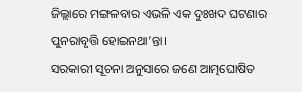ଜିଲ୍ଲାରେ ମଙ୍ଗଳବାର ଏଭଳି ଏକ ଦୁଃଖଦ ଘଟଣାର ପୁନରାବୃତ୍ତି ହୋଇନଥା’ନ୍ତା।
ସରକାରୀ ସୂଚନା ଅନୁସାରେ ଜଣେ ଆତ୍ମଘୋଷିତ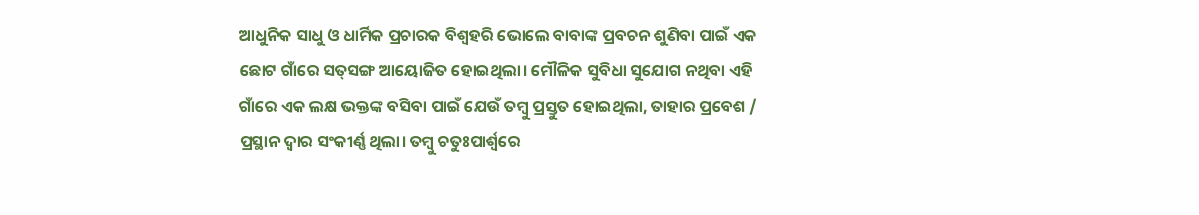ଆଧୁନିକ ସାଧୁ ଓ ଧାର୍ମିକ ପ୍ରଚାରକ ବିଶ୍ୱହରି ଭୋଲେ ବାବାଙ୍କ ପ୍ରବଚନ ଶୁଣିବା ପାଇଁ ଏକ ଛୋଟ ଗାଁରେ ସତ୍‌‌ସଙ୍ଗ ଆୟୋଜିତ ହୋଇଥିଲା। ମୌଳିକ ସୁବିଧା ସୁଯୋଗ ନଥିବା ଏହି ଗାଁରେ ଏକ ଲକ୍ଷ ଭକ୍ତଙ୍କ ବସିବା ପାଇଁ ଯେଉଁ ତମ୍ବୁ ପ୍ରସ୍ତୁତ ହୋଇଥିଲା, ତାହାର ପ୍ରବେଶ / ପ୍ରସ୍ଥାନ ଦ୍ୱାର ସଂକୀର୍ଣ୍ଣ ଥିଲା। ତମ୍ବୁ ଚତୁଃପାର୍ଶ୍ବରେ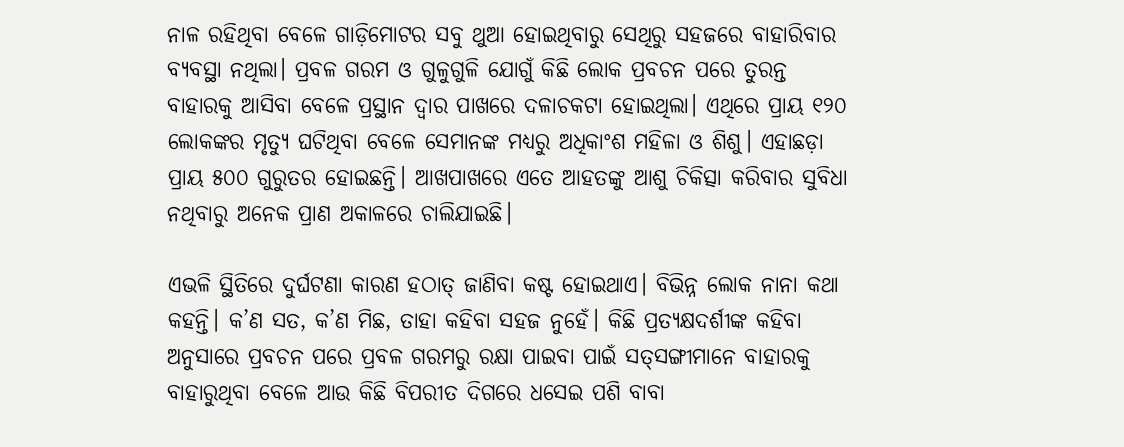ନାଳ ରହିଥିବା ବେଳେ ଗାଡ଼ିମୋଟର ସବୁ ଥୁଆ ହୋଇଥିବାରୁ ସେଥିରୁ ସହଜରେ ବାହାରିବାର ବ୍ୟବସ୍ଥା ନଥିଲା। ପ୍ରବଳ ଗରମ ଓ ଗୁଳୁଗୁଳି ଯୋଗୁଁ କିଛି ଲୋକ ପ୍ରବଚନ ପରେ ତୁରନ୍ତ ବାହାରକୁ ଆସିବା ବେଳେ ପ୍ରସ୍ଥାନ ଦ୍ୱାର ପାଖରେ ଦଳାଚକଟା ହୋଇଥିଲା। ଏଥିରେ ପ୍ରାୟ ୧୨୦ ଲୋକଙ୍କର ମୃତ୍ୟୁ ଘଟିଥିବା ବେଳେ ସେମାନଙ୍କ ମଧ୍ୟରୁ ଅଧିକାଂଶ ମହିଳା ଓ ଶିଶୁ। ଏହାଛଡ଼ା ପ୍ରାୟ ୫୦୦ ଗୁରୁତର ହୋଇଛନ୍ତି। ଆଖପାଖରେ ଏତେ ଆହତଙ୍କୁ ଆଶୁ ଚିକିତ୍ସା କରିବାର ସୁବିଧା ନଥିବାରୁ ଅନେକ ପ୍ରାଣ ଅକାଳରେ ଚାଲିଯାଇଛି।

ଏଭଳି ସ୍ଥିତିରେ ଦୁର୍ଘଟଣା କାରଣ ହଠାତ୍‌‌ ଜାଣିବା କଷ୍ଟ ହୋଇଥାଏ। ବିଭିନ୍ନ ଲୋକ ନାନା କଥା କହନ୍ତି। କ’ଣ ସତ, କ’ଣ ମିଛ, ତାହା କହିବା ସହଜ ନୁହେଁ। କିଛି ପ୍ରତ୍ୟକ୍ଷଦର୍ଶୀଙ୍କ କହିବା ଅନୁସାରେ ପ୍ରବଚନ ପରେ ପ୍ରବଳ ଗରମରୁ ରକ୍ଷା ପାଇବା ପାଇଁ ସତ୍‌‌ସଙ୍ଗୀମାନେ ବାହାରକୁ ବାହାରୁଥିବା ବେଳେ ଆଉ କିଛି ବିପରୀତ ଦିଗରେ ଧସେଇ ପଶି ବାବା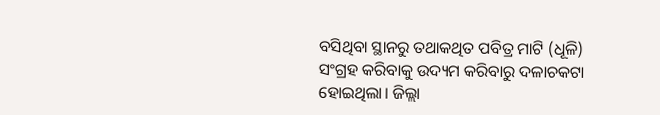ବସିଥିବା ସ୍ଥାନରୁ ତଥାକଥିତ ପବିତ୍ର ମାଟି (ଧୂଳି) ସଂଗ୍ରହ କରିବାକୁ ଉଦ୍ୟମ କରିବାରୁ ଦଳାଚକଟା ହୋଇଥିଲା। ଜିଲ୍ଲା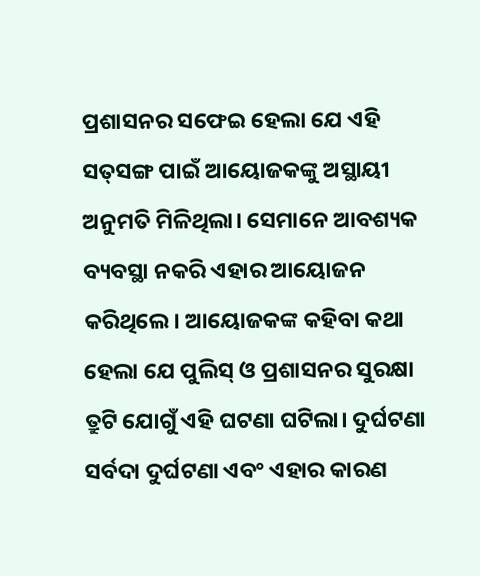ପ୍ରଶାସନର ସଫେଇ ହେଲା ଯେ ଏହି ସତ୍‌‌ସଙ୍ଗ ପାଇଁ ଆୟୋଜକଙ୍କୁ ଅସ୍ଥାୟୀ ଅନୁମତି ମିଳିଥିଲା। ସେମାନେ ଆବଶ୍ୟକ ବ୍ୟବସ୍ଥା ନକରି ଏହାର ଆୟୋଜନ କରିଥିଲେ। ଆୟୋଜକଙ୍କ କହିବା କଥା ହେଲା ଯେ ପୁଲିସ୍‌‌ ଓ ପ୍ରଶାସନର ସୁରକ୍ଷା ତ୍ରୁଟି ଯୋଗୁଁ ଏହି ଘଟଣା ଘଟିଲା। ଦୁର୍ଘଟଣା ସର୍ବଦା ଦୁର୍ଘଟଣା ଏବଂ ଏହାର କାରଣ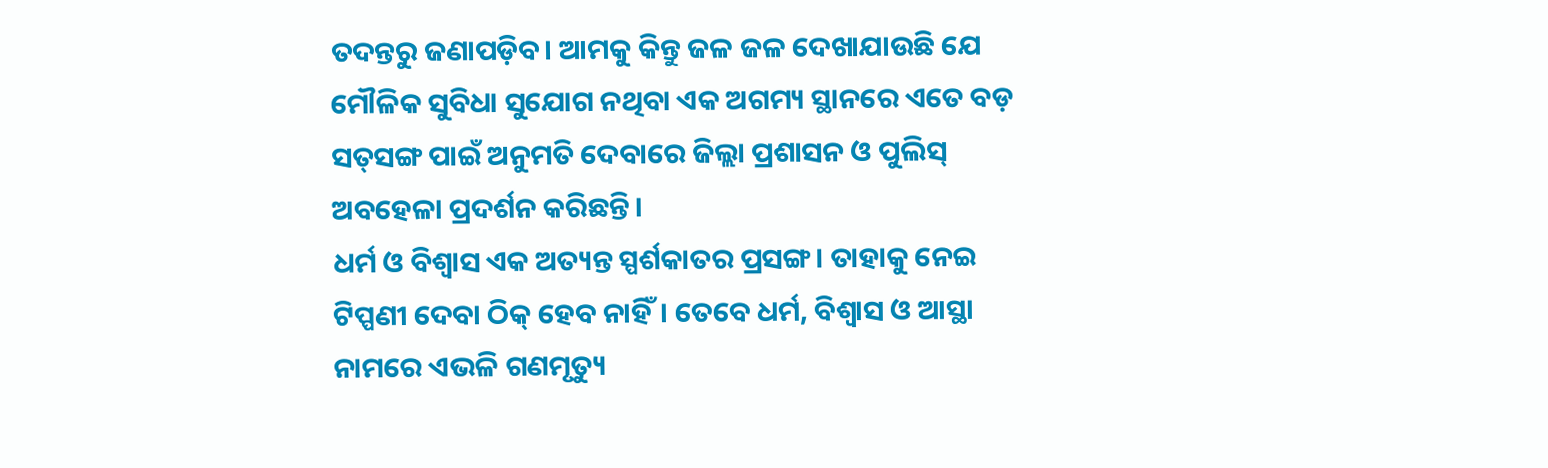ତଦନ୍ତରୁ ଜଣାପଡ଼ିବ। ଆମକୁ କିନ୍ତୁ ଜଳ ଜଳ ଦେଖାଯାଉଛି ଯେ ମୌଳିକ ସୁବିଧା ସୁଯୋଗ ନଥିବା ଏକ ଅଗମ୍ୟ ସ୍ଥାନରେ ଏତେ ବଡ଼ ସତ୍‌‌ସଙ୍ଗ ପାଇଁ ଅନୁମତି ଦେବାରେ ଜିଲ୍ଲା ପ୍ରଶାସନ ଓ ପୁଲିସ୍‌‌ ଅବହେଳା ପ୍ରଦର୍ଶନ କରିଛନ୍ତି।
ଧର୍ମ ଓ ବିଶ୍ୱାସ ଏକ ଅତ୍ୟନ୍ତ ସ୍ପର୍ଶକାତର ପ୍ରସଙ୍ଗ। ତାହାକୁ ନେଇ ଟିପ୍ପଣୀ ଦେବା ଠିକ୍‌‌ ହେବ ନାହିଁ। ତେବେ ଧର୍ମ, ବିଶ୍ୱାସ ଓ ଆସ୍ଥା ନାମରେ ଏଭଳି ଗଣମୃତ୍ୟୁ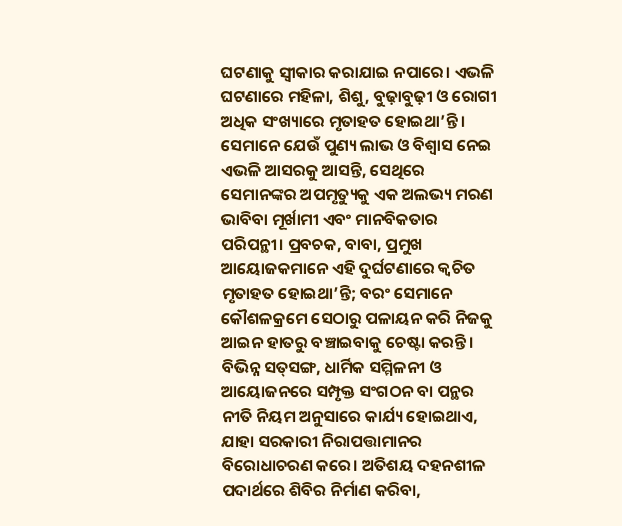ଘଟଣାକୁ ସ୍ୱୀକାର କରାଯାଇ ନପାରେ। ଏଭଳି ଘଟଣାରେ ମହିଳା, ଶିଶୁ, ବୁଢ଼ାବୁଢ଼ୀ ଓ ରୋଗୀ ଅଧିକ ସଂଖ୍ୟାରେ ମୃତାହତ ହୋଇଥା’ନ୍ତି। ସେମାନେ ଯେଉଁ ପୁଣ୍ୟ ଲାଭ ଓ ବିଶ୍ୱାସ ନେଇ ଏଭଳି ଆସରକୁ ଆସନ୍ତି, ସେଥିରେ ସେମାନଙ୍କର ଅପମୃତ୍ୟୁକୁ ଏକ ଅଲଭ୍ୟ ମରଣ ଭାବିବା ମୂର୍ଖାମୀ ଏବଂ ମାନବିକତାର ପରିପନ୍ଥୀ। ପ୍ରବଚକ, ବାବା, ପ୍ରମୁଖ ଆୟୋଜକମାନେ ଏହି ଦୁର୍ଘଟଣାରେ କ୍ୱଚିତ ମୃତାହତ ହୋଇଥା’ନ୍ତି; ବରଂ ସେମାନେ କୌଶଳକ୍ରମେ ସେଠାରୁ ପଳାୟନ କରି ନିଜକୁ ଆଇନ ହାତରୁ ବଞ୍ଚାଇବାକୁ ଚେଷ୍ଟା କରନ୍ତି। ବିଭିନ୍ନ ସତ୍‌‌ସଙ୍ଗ, ଧାର୍ମିକ ସମ୍ମିଳନୀ ଓ ଆୟୋଜନରେ ସମ୍ପୃକ୍ତ ସଂଗଠନ ବା ପନ୍ଥର ନୀତି ନିୟମ ଅନୁସାରେ କାର୍ଯ୍ୟ ହୋଇଥାଏ, ଯାହା ସରକାରୀ ନିରାପତ୍ତାମାନର ବିରୋଧାଚରଣ କରେ। ଅତିଶୟ ଦହନଶୀଳ ପଦାର୍ଥରେ ଶିବିର ନିର୍ମାଣ କରିବା,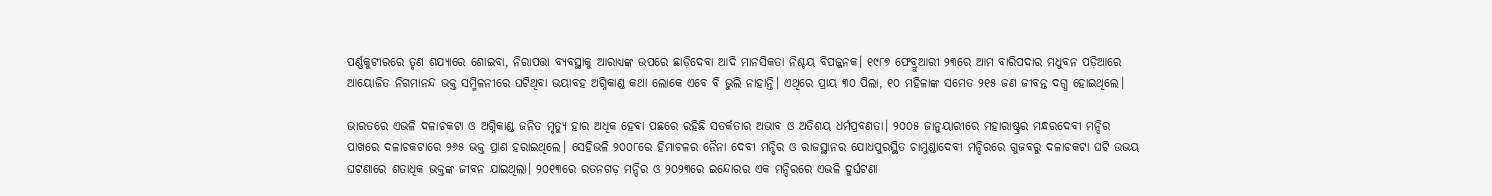ପର୍ଣ୍ଣକୁଟୀରରେ ତୃଣ ଶଯ୍ୟାରେ ଶୋଇବା, ନିରାପତ୍ତା ବ୍ୟବସ୍ଥାକୁ ଆରାଧ୍ୟଙ୍କ ଉପରେ ଛାଡ଼ିଦେବା ଆଦି ମାନସିକତା ନିଶ୍ଚୟ ବିପଜ୍ଜନକ। ୧୯୮୭ ଫେବ୍ରୁଆରୀ ୨୩ରେ ଆମ ବାରିପଦାର ମଧୁବନ ପଡ଼ିଆରେ ଆୟୋଜିତ ନିଗମାନନ୍ଦ ଭକ୍ତ ସମ୍ମିଳନୀରେ ଘଟିଥିବା ଭୟାବହ ଅଗ୍ନିକାଣ୍ଡ କଥା ଲୋକେ ଏବେ ବି ଭୁଲି ନାହାନ୍ତି। ଏଥିରେ ପ୍ରାୟ ୩୦ ପିଲା, ୧୦ ମହିଳାଙ୍କ ସମେତ ୨୧୫ ଜଣ ଜୀବନ୍ତ ଦଗ୍ଧ ହୋଇଥିଲେ।

ଭାରତରେ ଏଭଳି ଦଳାଚକଟା ଓ ଅଗ୍ନିକାଣ୍ଡ ଜନିତ ମୃତ୍ୟୁ ହାର ଅଧିକ ହେବା ପଛରେ ରହିଛି ସତର୍କତାର ଅଭାବ ଓ ଅତିଶୟ ଧର୍ମପ୍ରବଣତା। ୨୦୦୫ ଜାନୁୟାରୀରେ ମହାରାଷ୍ଟ୍ରର ମନ୍ଧରଦେବୀ ମନ୍ଦିର ପାଖରେ ଦଳାଚକଟାରେ ୨୬୫ ଭକ୍ତ ପ୍ରାଣ ହରାଇଥିଲେ। ସେହିଭଳି ୨୦୦୮ରେ ହିମାଚଳର ନୈନା ଦେବୀ ମନ୍ଦିର ଓ ରାଜସ୍ଥାନର ଯୋଧପୁରସ୍ଥିତ ଚାମୁଣ୍ଡାଦେବୀ ମନ୍ଦିରରେ ଗୁଜବରୁ ଦଳାଚକଟା ଘଟି ଉଭୟ ଘଟଣାରେ ଶତାଧିକ ଭକ୍ତଙ୍କ ଜୀବନ ଯାଇଥିଲା। ୨୦୧୩ରେ ରତନଗଡ଼ ମନ୍ଦିର ଓ ୨୦୨୩ରେ ଇନ୍ଦୋରର ଏକ ମନ୍ଦିରରେ ଏଭଳି ଦୁର୍ଘଟଣା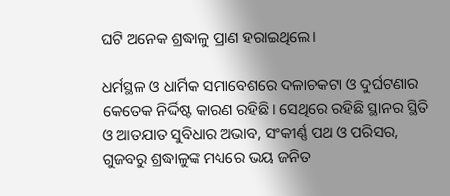ଘଟି ଅନେକ ଶ୍ରଦ୍ଧାଳୁ ପ୍ରାଣ ହରାଇଥିଲେ।

ଧର୍ମସ୍ଥଳ ଓ ଧାର୍ମିକ ସମାବେଶରେ ଦଳାଚକଟା ଓ ଦୁର୍ଘଟଣାର କେତେକ ନିର୍ଦ୍ଦିଷ୍ଟ କାରଣ ରହିଛି। ସେଥିରେ ରହିଛି ସ୍ଥାନର ସ୍ଥିତି ଓ ଆତଯାତ ସୁବିଧାର ଅଭାବ, ସଂକୀର୍ଣ୍ଣ ପଥ ଓ ପରିସର, ଗୁଜବରୁ ଶ୍ରଦ୍ଧାଳୁଙ୍କ ମଧ୍ୟରେ ଭୟ ଜନିତ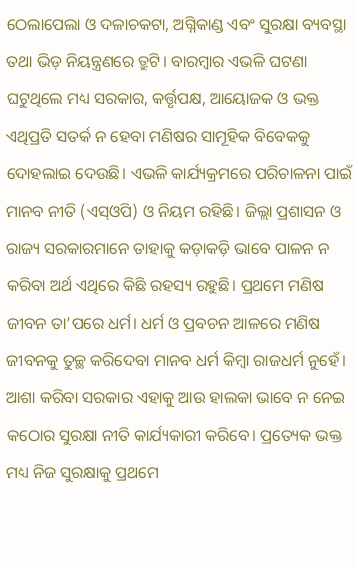ଠେଲାପେଲା ଓ ଦଳାଚକଟା, ଅଗ୍ନିକାଣ୍ଡ ଏବଂ ସୁରକ୍ଷା ବ୍ୟବସ୍ଥା ତଥା ଭିଡ଼ ନିୟନ୍ତ୍ରଣରେ ତ୍ରୁଟି। ବାରମ୍ବାର ଏଭଳି ଘଟଣା ଘଟୁଥିଲେ ମଧ୍ୟ ସରକାର, କର୍ତ୍ତୃପକ୍ଷ, ଆୟୋଜକ ଓ ଭକ୍ତ ଏଥିପ୍ରତି ସତର୍କ ନ ହେବା ମଣିଷର ସାମୂହିକ ବିବେକକୁ ଦୋହଲାଇ ଦେଉଛି। ଏଭଳି କାର୍ଯ୍ୟକ୍ରମରେ ପରିଚାଳନା ପାଇଁ ମାନବ ନୀତି (ଏସ୍‌‌ଓପି) ଓ ନିୟମ ରହିଛି। ଜିଲ୍ଲା ପ୍ରଶାସନ ଓ ରାଜ୍ୟ ସରକାରମାନେ ତାହାକୁ କଡ଼ାକଡ଼ି ଭାବେ ପାଳନ ନ କରିବା ଅର୍ଥ ଏଥିରେ କିଛି ରହସ୍ୟ ରହୁଛି। ପ୍ରଥମେ ମଣିଷ ଜୀବନ ତା’ପରେ ଧର୍ମ। ଧର୍ମ ଓ ପ୍ରବଚନ ଆଳରେ ମଣିଷ ଜୀବନକୁ ତୁଚ୍ଛ କରିଦେବା ମାନବ ଧର୍ମ କିମ୍ବା ରାଜଧର୍ମ ନୁହେଁ। ଆଶା କରିବା ସରକାର ଏହାକୁ ଆଉ ହାଲକା ଭାବେ ନ ନେଇ କଠୋର ସୁରକ୍ଷା ନୀତି କାର୍ଯ୍ୟକାରୀ କରିବେ। ପ୍ରତ୍ୟେକ ଭକ୍ତ ମଧ୍ୟ ନିଜ ସୁରକ୍ଷାକୁ ପ୍ରଥମେ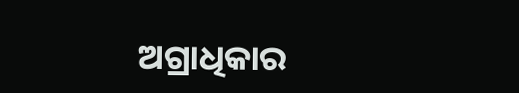ଅଗ୍ରାଧିକାର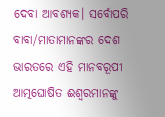ଦେବା ଆବଶ୍ୟକ। ସର୍ବୋପରି ବାବା/ମାତାମାନଙ୍କର ଦେଶ ଭାରତରେ ଏହି ମାନବରୂପୀ ଆତ୍ମଘୋଷିତ ଈଶ୍ୱରମାନଙ୍କୁ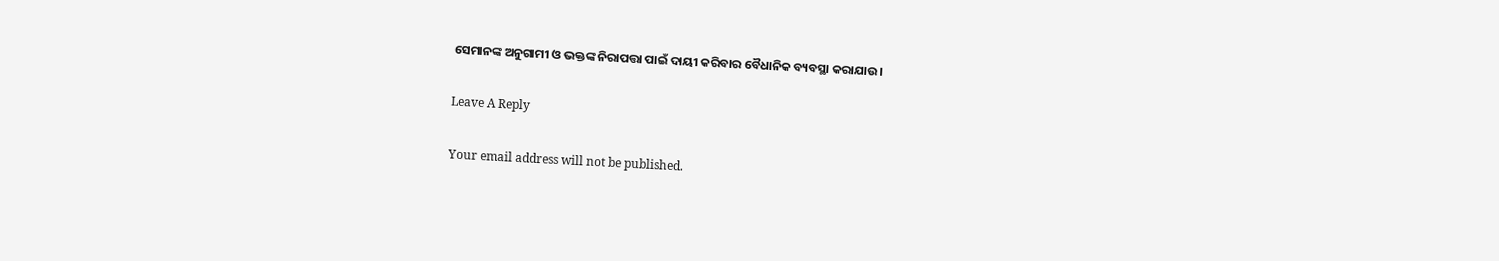ସେମାନଙ୍କ ଅନୁଗାମୀ ଓ ଭକ୍ତଙ୍କ ନିରାପତ୍ତା ପାଇଁ ଦାୟୀ କରିବାର ବୈଧାନିକ ବ୍ୟବସ୍ଥା କରାଯାଉ।

Leave A Reply

Your email address will not be published.